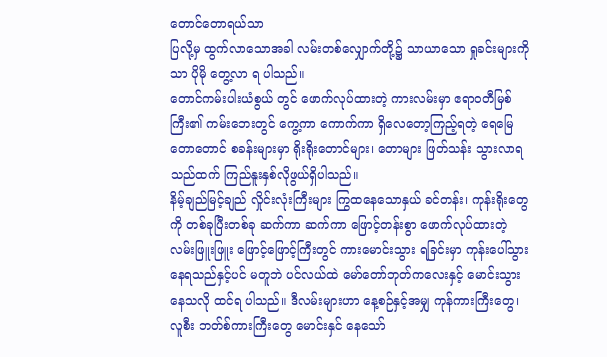တောင်တောရယ်သာ
ပြလို့မှ ထွက်လာသောအခါ လမ်းတစ်လျှောက်တို့၌ သာယာသော ရှုခင်းများကိုသာ ပိုမို တွေ့လာ ရ ပါသည်။
တောင်ကမ်းပါးယံစွယ် တွင် ဖောက်လုပ်ထားတဲ့ ကားလမ်းမှာ ဧရာဝတီမြစ်ကြီး၏ ကမ်းဘေးတွင် ကွေ့ကာ ကောက်ကာ ရှိလေတော့ကြည့်ရတဲ့ ရေမြေတောတောင် စခန်းများမှာ ရိုးရိုးတောင်များ၊ တောများ ဖြတ်သန်း သွားလာရသည်ထက် ကြည်နူးနှစ်လိုဖွယ်ရှိပါသည်။
နိမ့်ချည်မြင့်ချည် လှိုင်းလုံးကြီးများ ကြွထနေသောနှယ် ခင်တန်း၊ ကုန်းရိုးတွေကို တစ်ခုပြီးတစ်ခု ဆက်ကာ ဆက်ကာ ဖြောင့်တန်းစွာ ဖောက်လုပ်ထားတဲ့ လမ်းဖြူးဖြူး ဖြောင့်ဖြောင့်ကြီးတွင် ကားမောင်းသွား ရခြင်းမှာ ကုန်းပေါ်သွားနေရသည်နှင့်ပင် မတူဘဲ ပင်လယ်ထဲ မော်တော်ဘုတ်ကလေးနှင့် မောင်းသွား နေသလို ထင်ရ ပါသည်။ ဒီလမ်းများဟာ နေ့စဉ်နှင့်အမျှ ကုန်ကားကြီးတွေ၊ လူစီး ဘတ်စ်ကားကြီးတွေ မောင်းနှင် နေသော်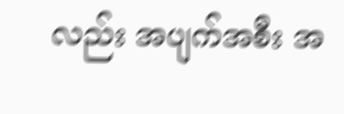လည်း အပျက်အစီး အ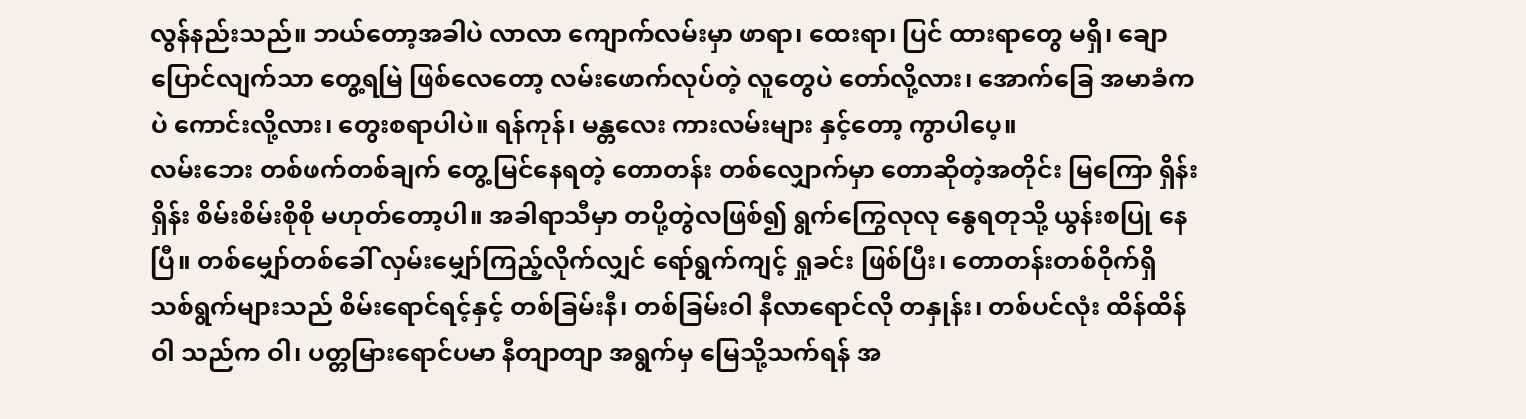လွန်နည်းသည်။ ဘယ်တော့အခါပဲ လာလာ ကျောက်လမ်းမှာ ဖာရာ၊ ထေးရာ၊ ပြင် ထားရာတွေ မရှိ၊ ချောပြောင်လျက်သာ တွေ့ရမြဲ ဖြစ်လေတော့ လမ်းဖောက်လုပ်တဲ့ လူတွေပဲ တော်လို့လား၊ အောက်ခြေ အမာခံကပဲ ကောင်းလို့လား၊ တွေးစရာပါပဲ။ ရန်ကုန်၊ မန္တလေး ကားလမ်းများ နှင့်တော့ ကွာပါပေ့။
လမ်းဘေး တစ်ဖက်တစ်ချက် တွေ့မြင်နေရတဲ့ တောတန်း တစ်လျှောက်မှာ တောဆိုတဲ့အတိုင်း မြကြော ရှိန်းရှိန်း စိမ်းစိမ်းစိုစို မဟုတ်တော့ပါ။ အခါရာသီမှာ တပို့တွဲလဖြစ်၍ ရွက်ကြွေလုလု နွေရတုသို့ ယွန်းစပြု နေပြီ။ တစ်မျှော်တစ်ခေါ် လှမ်းမျှော်ကြည့်လိုက်လျှင် ရော်ရွက်ကျင့် ရှုခင်း ဖြစ်ပြီး၊ တောတန်းတစ်ဝိုက်ရှိ သစ်ရွက်များသည် စိမ်းရောင်ရင့်နှင့် တစ်ခြမ်းနီ၊ တစ်ခြမ်းဝါ နီလာရောင်လို တနှုန်း၊ တစ်ပင်လုံး ထိန်ထိန်ဝါ သည်က ဝါ၊ ပတ္တမြားရောင်ပမာ နီတျာတျာ အရွက်မှ မြေသို့သက်ရန် အ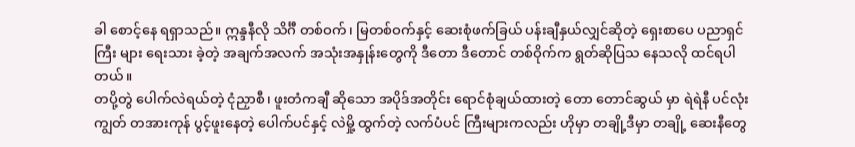ခါ စောင့်နေ ရရှာသည်။ ဣန္ဒနီလို သိင်္ဂီ တစ်ဝက်၊ မြတစ်ဝက်နှင့် ဆေးစုံဖက်ခြယ် ပန်းချီနှယ်လျှင်ဆိုတဲ့ ရှေးစာပေ ပညာရှင်ကြီး များ ရေးသား ခဲ့တဲ့ အချက်အလက် အသုံးအနှုန်းတွေကို ဒီတော ဒီတောင် တစ်ဝိုက်က ရွတ်ဆိုပြသ နေသလို ထင်ရပါ တယ်။
တပို့တွဲ ပေါက်လဲရယ်တဲ့ ငုံညှာစီ၊ ဖူးတံကချီ ဆိုသော အပိုဒ်အတိုင်း ရောင်စုံချယ်ထားတဲ့ တော တောင်ဆွယ် မှာ ရဲရဲနီ ပင်လုံးကျွတ် တအားကုန် ပွင့်ဖူးနေတဲ့ ပေါက်ပင်နှင့် လဲမှို့ ထွက်တဲ့ လက်ပံပင် ကြီးများကလည်း ဟိုမှာ တချို့ဒီမှာ တချို့ ဆေးနီတွေ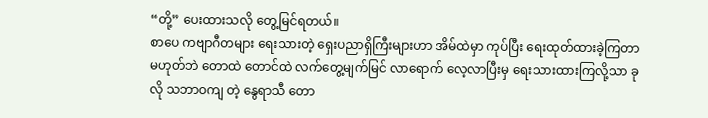“တို့” ပေးထားသလို တွေ့မြင်ရတယ်။
စာပေ ကဗျာဂီတများ ရေးသားတဲ့ ရှေးပညာရှိကြီးများဟာ အိမ်ထဲမှာ ကုပ်ပြီး ရေးထုတ်ထားခဲ့ကြတာ မဟုတ်ဘဲ တောထဲ တောင်ထဲ လက်တွေ့မျက်မြင် လာရောက် လေ့လာပြီးမှ ရေးသားထားကြလို့သာ ခုလို သဘာဝကျ တဲ့ နွေရာသီ တော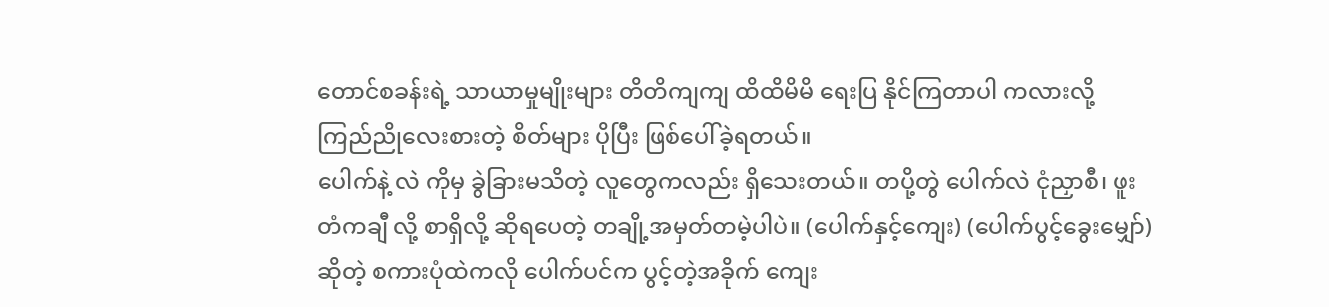တောင်စခန်းရဲ့ သာယာမှုမျိုးများ တိတိကျကျ ထိထိမိမိ ရေးပြ နိုင်ကြတာပါ ကလားလို့ ကြည်ညိုလေးစားတဲ့ စိတ်များ ပိုပြီး ဖြစ်ပေါ်ခဲ့ရတယ်။
ပေါက်နဲ့ လဲ ကိုမှ ခွဲခြားမသိတဲ့ လူတွေကလည်း ရှိသေးတယ်။ တပို့တွဲ ပေါက်လဲ ငုံညှာစီ၊ ဖူးတံကချီ လို့ စာရှိလို့ ဆိုရပေတဲ့ တချို့အမှတ်တမဲ့ပါပဲ။ (ပေါက်နှင့်ကျေး) (ပေါက်ပွင့်ခွေးမျှော်) ဆိုတဲ့ စကားပုံထဲကလို ပေါက်ပင်က ပွင့်တဲ့အခိုက် ကျေး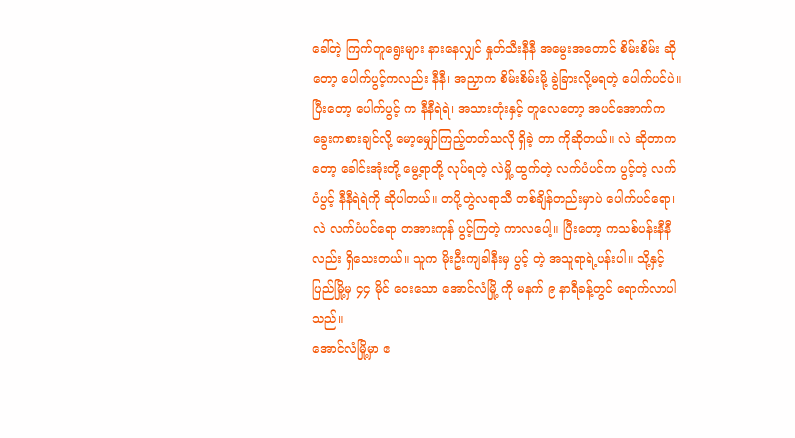ခေါ်တဲ့ ကြက်တူရွေးများ နားနေလျှင် နှုတ်သီးနီနီ အမွေးအတောင် စိမ်းစိမ်း ဆိုတော့ ပေါက်ပွင့်ကလည်း နီနီ၊ အညှာက စိမ်းစိမ်းမို့ ခွဲခြားလို့မရတဲ့ ပေါက်ပင်ပဲ။ ပြီးတော့ ပေါက်ပွင့် က နီနီရဲရဲ၊ အသားတုံးနှင့် တူလေတော့ အပင်အောက်က ခွေးကစားချင်လို့ မော့မျှော်ကြည့်တတ်သလို ရှိခဲ့ တာ ကိုဆိုတယ်။ လဲ ဆိုတာကတော့ ခေါင်းအုံးတို့ မွေ့ရာတို့ လုပ်ရတဲ့ လဲမှို့ ထွက်တဲ့ လက်ပံပင်က ပွင့်တဲ့ လက်ပံပွင့် နီနီရဲရဲကို ဆိုပါတယ်။ တပို့တွဲလရာသီ တစ်ချိန်တည်းမှာပဲ ပေါက်ပင်ရော၊ လဲ လက်ပံပင်ရော တအားကုန် ပွင့်ကြတဲ့ ကာလပေါ့။ ပြီးတော့ ကသစ်ပန်းနီနီလည်း ရှိသေးတယ်။ သူက မိုးဦးကျခါနီးမှ ပွင့် တဲ့ အသူရာရဲ့ပန်းပါ။ သို့နှင့် ပြည်မြို့မှ ၄၄ မိုင် ဝေးသော အောင်လံမြို့ ကို မနက် ၉ နာရီခန့်တွင် ရောက်လာပါသည်။
အောင်လံမြို့မှာ ဧ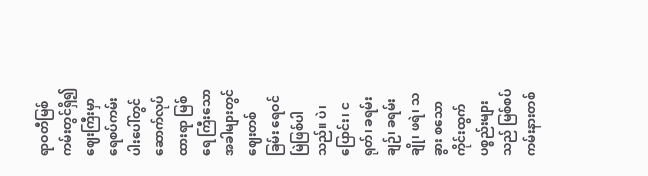ရာဝတီမြစ်ကမ်းတွင်ရှိ၍ ဈေးကြီးမှာ ရေစပ်ကမ်းပါးပေါ်တွင် ဆောက်လုပ်ထားရာ မြစ်ရေ ကြီးသောအခါများတွင် ဈေးတစ်ခြမ်း ရေဝင်မြဲဖြစ်ပါသည်။ ပဲ၊ ပြောင်း၊ ငရုတ်၊ ခရမ်းချဉ်၊ ခရမ်းချို၊ ဖရဲ၊ သခွား စသော ကိုင်းထွက်ပစ္စည်းများသည် မြစ်စပ်ကမ်းနားတစ်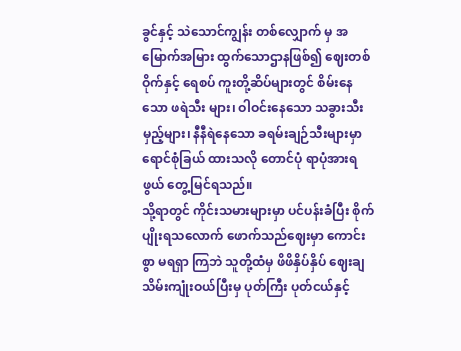ခွင်နှင့် သဲသောင်ကျွန်း တစ်လျှောက် မှ အမြောက်အမြား ထွက်သောဌာနဖြစ်၍ ဈေးတစ်ဝိုက်နှင့် ရေစပ် ကူးတို့ဆိပ်များတွင် စိမ်းနေသော ဖရဲသီး များ၊ ဝါဝင်းနေသော သခွားသီးမှည့်များ၊ နီနီရဲနေသော ခရမ်းချဉ်သီးများမှာ ရောင်စုံခြယ် ထားသလို တောင်ပုံ ရာပုံအားရဖွယ် တွေ့မြင်ရသည်။
သို့ရာတွင် ကိုင်းသမားများမှာ ပင်ပန်းခံပြီး စိုက်ပျိုးရသလောက် ဖောက်သည်ဈေးမှာ ကောင်းစွာ မရရှာ ကြဘဲ သူတို့ထံမှ ဖိဖိနှိပ်နှိပ် ဈေးချသိမ်းကျုံးဝယ်ပြီးမှ ပုတ်ကြီး ပုတ်ငယ်နှင့်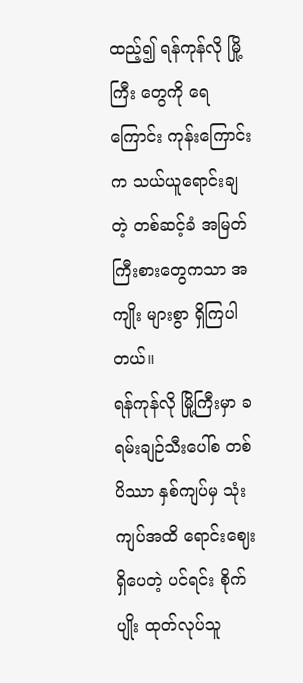ထည့်၍ ရန်ကုန်လို မြို့ကြီး တွေကို ရေကြောင်း ကုန်းကြောင်းက သယ်ယူရောင်းချတဲ့ တစ်ဆင့်ခံ အမြတ်ကြီးစားတွေကသာ အကျိုး များစွာ ရှိကြပါတယ်။
ရန်ကုန်လို မြို့ကြီးမှာ ခရမ်းချဉ်သီးပေါ်စ တစ်ပိဿာ နှစ်ကျပ်မှ သုံးကျပ်အထိ ရောင်းဈေးရှိပေတဲ့ ပင်ရင်း စိုက်ပျိုး ထုတ်လုပ်သူ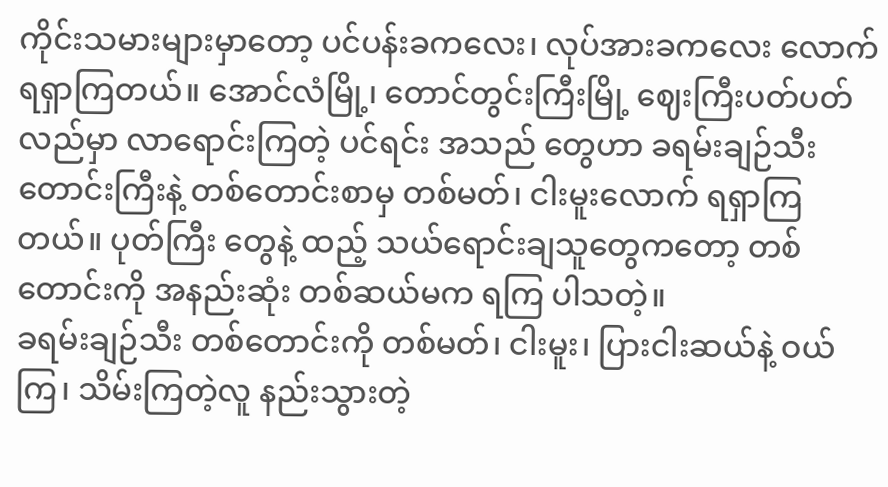ကိုင်းသမားများမှာတော့ ပင်ပန်းခကလေး၊ လုပ်အားခကလေး လောက် ရရှာကြတယ်။ အောင်လံမြို့၊ တောင်တွင်းကြီးမြို့ ဈေးကြီးပတ်ပတ်လည်မှာ လာရောင်းကြတဲ့ ပင်ရင်း အသည် တွေဟာ ခရမ်းချဉ်သီး တောင်းကြီးနဲ့ တစ်တောင်းစာမှ တစ်မတ်၊ ငါးမူးလောက် ရရှာကြတယ်။ ပုတ်ကြီး တွေနဲ့ ထည့် သယ်ရောင်းချသူတွေကတော့ တစ်တောင်းကို အနည်းဆုံး တစ်ဆယ်မက ရကြ ပါသတဲ့။
ခရမ်းချဉ်သီး တစ်တောင်းကို တစ်မတ်၊ ငါးမူး၊ ပြားငါးဆယ်နဲ့ ဝယ်ကြ၊ သိမ်းကြတဲ့လူ နည်းသွားတဲ့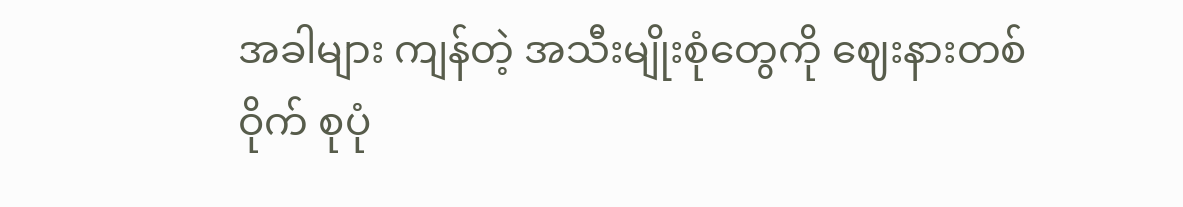အခါများ ကျန်တဲ့ အသီးမျိုးစုံတွေကို ဈေးနားတစ်ဝိုက် စုပုံ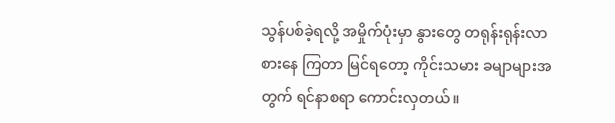သွန်ပစ်ခဲ့ရလို့ အမှိုက်ပုံးမှာ နွားတွေ တရုန်းရုန်းလာစားနေ ကြတာ မြင်ရတော့ ကိုင်းသမား ခမျာများအတွက် ရင်နာစရာ ကောင်းလှတယ်။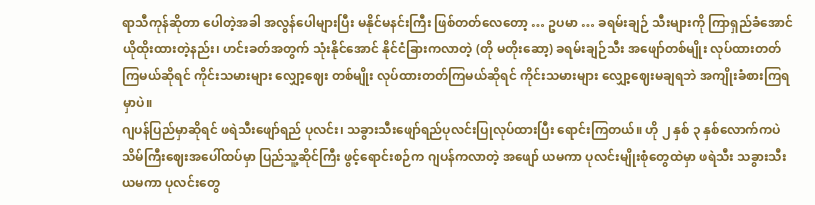ရာသီကုန်ဆိုတာ ပေါတဲ့အခါ အလွန်ပေါများပြီး မနိုင်မနင်းကြီး ဖြစ်တတ်လေတော့ … ဥပမာ … ခရမ်းချဉ် သီးများကို ကြာရှည်ခံအောင် ယိုထိုးထားတဲ့နည်း၊ ဟင်းခတ်အတွက် သုံးနိုင်အောင် နိုင်ငံခြားကလာတဲ့ (တို မတိုးဆော့) ခရမ်းချဉ်သီး အဖျော်တစ်မျိုး လုပ်ထားတတ်ကြမယ်ဆိုရင် ကိုင်းသမားများ လျှော့ဈေး တစ်မျိုး လုပ်ထားတတ်ကြမယ်ဆိုရင် ကိုင်းသမားများ လျှော့ဈေးမချရဘဲ အကျိုးခံစားကြရမှာပဲ။
ဂျပန်ပြည်မှာဆိုရင် ဖရဲသီးဖျော်ရည် ပုလင်း၊ သခွားသီးဖျော်ရည်ပုလင်းပြုလုပ်ထားပြီး ရောင်းကြတယ်။ ဟို ၂ နှစ် ၃ နှစ်လောက်ကပဲ သိမ်ကြီးဈေးအပေါ်ထပ်မှာ ပြည်သူ့ဆိုင်ကြီး ဖွင့်ရောင်းစဉ်က ဂျပန်ကလာတဲ့ အဖျော် ယမကာ ပုလင်းမျိုးစုံတွေထဲမှာ ဖရဲသီး သခွားသီးယမကာ ပုလင်းတွေ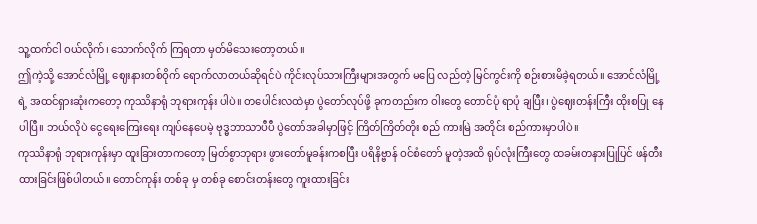သူ့ထက်ငါ ဝယ်လိုက်၊ သောက်လိုက် ကြရတာ မှတ်မိသေးတော့တယ်။
ဤကဲ့သို့ အောင်လံမြို့ ဈေးနားတစ်ဝိုက် ရောက်လာတယ်ဆိုရင်ပဲ ကိုင်းလုပ်သားကြီးများအတွက် မပြေ လည်တဲ့ မြင်ကွင်းကို စဉ်းစားမိခဲ့ရတယ်။ အောင်လံမြို့ရဲ့ အထင်ရှားဆုံးကတော့ ကုဿိနာရုံ ဘုရားကုန်း ပါပဲ။ တပေါင်းလထဲမှာ ပွဲတော်လုပ်ဖို့ ခုကတည်းက ဝါးတွေ တောင်ပုံ ရာပုံ ချပြီး၊ ပွဲဈေးတန်းကြီး ထိုးစပြု နေပါပြီ။ ဘယ်လိုပဲ ငွေရေးကြေးရေး ကျပ်နေပေမဲ့ ဗုဒ္ဓဘာသာပီပီ ပွဲတော်အခါမှာဖြင့် ကြိတ်ကြိတ်တိုး စည် ကားမြဲ အတိုင်း စည်ကားမှာပါပဲ။
ကုဿိနာရုံ ဘုရားကုန်းမှာ ထူးခြားတာကတော့ မြတ်စွာဘုရား ဖွားတော်မူခန်းကစပြီး ပရိနိဗ္ဗာန် ဝင်စံတော် မူတဲ့အထိ ရုပ်လုံးကြီးတွေ ထခမ်းတနားပြုပြင် ဖန်တီးထားခြင်းဖြစ်ပါတယ်။ တောင်ကုန်း တစ်ခု မှ တစ်ခု စောင်းတန်းတွေ ကူးထားခြင်း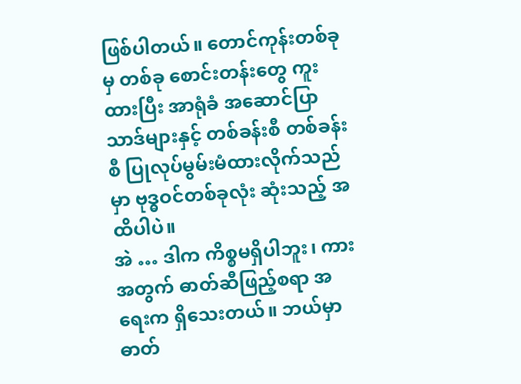ဖြစ်ပါတယ်။ တောင်ကုန်းတစ်ခုမှ တစ်ခု စောင်းတန်းတွေ ကူးထားပြီး အာရုံခံ အဆောင်ပြာသာဒ်များနှင့် တစ်ခန်းစီ တစ်ခန်းစီ ပြုလုပ်မွမ်းမံထားလိုက်သည်မှာ ဗုဒ္ဓဝင်တစ်ခုလုံး ဆုံးသည့် အထိပါပဲ။
အဲ … ဒါက ကိစ္စမရှိပါဘူး၊ ကားအတွက် ဓာတ်ဆီဖြည့်စရာ အရေးက ရှိသေးတယ်။ ဘယ်မှာ ဓာတ်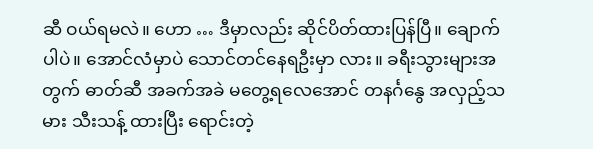ဆီ ဝယ်ရမလဲ။ ဟော … ဒီမှာလည်း ဆိုင်ပိတ်ထားပြန်ပြီ။ ချောက်ပါပဲ။ အောင်လံမှာပဲ သောင်တင်နေရဦးမှာ လား။ ခရီးသွားများအတွက် ဓာတ်ဆီ အခက်အခဲ မတွေ့ရလေအောင် တနင်္ဂနွေ အလှည့်သမား သီးသန့် ထားပြီး ရောင်းတဲ့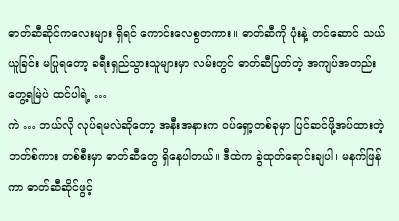ဓာတ်ဆီဆိုင်ကလေးများ ရှိရင် ကောင်းလေစွတကား။ ဓာတ်ဆီကို ပုံးနဲ့ တင်ဆောင် သယ်ယူခြင်း မပြုရတော့ ခရီးရှည်သွားသူများမှာ လမ်းတွင် ဓာတ်ဆီပြတ်တဲ့ အကျပ်အတည်းတွေ့ရမြဲပဲ ထင်ပါရဲ့ …
ကဲ … ဘယ်လို လုပ်ရမလဲဆိုတော့ အနီးအနားက ဝပ်ရှော့တစ်ခုမှာ ပြင်ဆင်ဖို့အပ်ထားတဲ့ ဘတ်စ်ကား တစ်စီးမှာ ဓာတ်ဆီတွေ ရှိနေပါတယ်။ ဒီထဲက ခွဲထုတ်ရောင်းချပါ၊ မနက်ဖြန်ကာ ဓာတ်ဆီဆိုင်ဖွင့်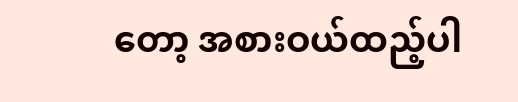တော့ အစားဝယ်ထည့်ပါ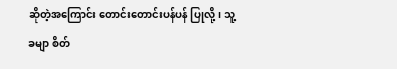ဆိုတဲ့အကြောင်း တောင်းတောင်းပန်ပန် ပြုလို့၊ သူ့ခမျာ စိတ်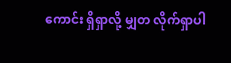ကောင်း ရှိရှာလို့ မျှတ လိုက်ရှာပါ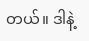တယ်။ ဒါနဲ့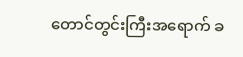တောင်တွင်းကြီးအရောက် ခ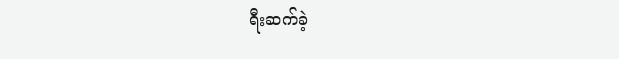ရီးဆက်ခဲ့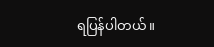ရပြန်ပါတယ်။